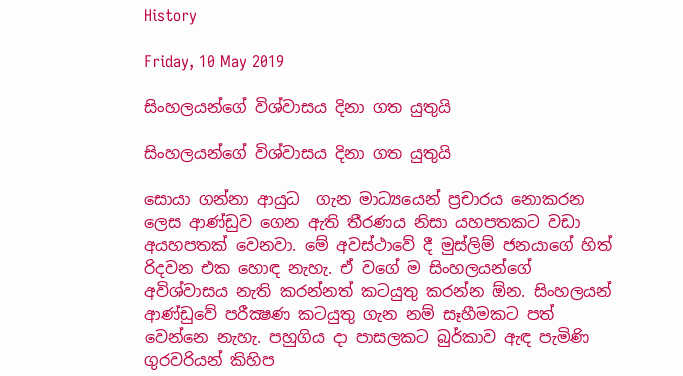History

Friday, 10 May 2019

සිංහලයන්ගේ විශ්වාසය දිනා ගත යුතුයි

සිංහලයන්ගේ විශ්වාසය දිනා ගත යුතුයි

සොයා ගන්නා ආයුධ  ගැන මාධ්‍යයෙන් ප්‍රචාරය නොකරන ලෙස ආණ්ඩුව ගෙන ඇති තීරණය නිසා යහපතකට වඩා අයහපතක් වෙනවා. මේ අවස්ථාවේ දී මුස්ලිම් ජනයාගේ හිත් රිදවන එක හොඳ නැහැ. ඒ වගේ ම සිංහලයන්ගේ අවිශ්වාසය නැති කරන්නත් කටයුතු කරන්න ඕන. සිංහලයන් ආණ්ඩුවේ පරීක්‍ෂණ කටයුතු ගැන නම් සෑහීමකට පත් වෙන්නෙ නැහැ. පහුගිය දා පාසලකට බුර්කාව ඇඳ පැමිණි ගුරවරියන් කිහිප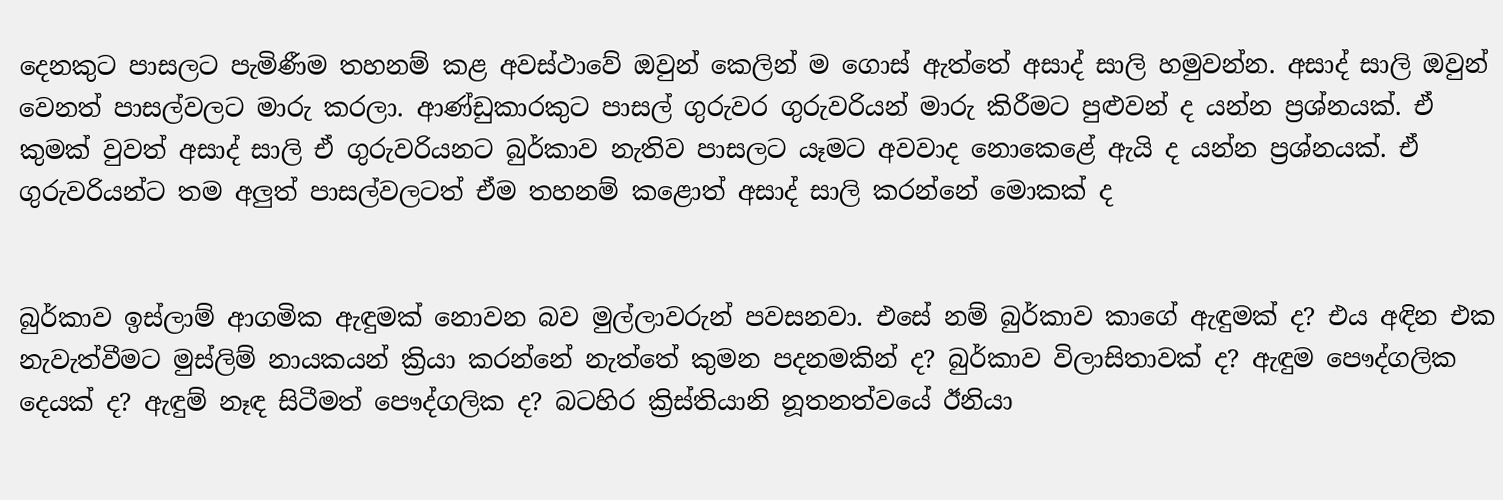දෙනකුට පාසලට පැමිණීම තහනම් කළ අවස්ථාවේ ඔවුන් කෙලින් ම ගොස් ඇත්තේ අසාද් සාලි හමුවන්න. අසාද් සාලි ඔවුන් වෙනත් පාසල්වලට මාරු කරලා. ආණ්ඩුකාරකුට පාසල් ගුරුවර ගුරුවරියන් මාරු කිරීමට පුළුවන් ද යන්න ප්‍රශ්නයක්. ඒ කුමක් වුවත් අසාද් සාලි ඒ ගුරුවරියනට බුර්කාව නැතිව පාසලට යෑමට අවවාද නොකෙළේ ඇයි ද යන්න ප්‍රශ්නයක්. ඒ ගුරුවරියන්ට තම අලුත් පාසල්වලටත් ඒම තහනම් කළොත් අසාද් සාලි කරන්නේ මොකක් ද


බුර්කාව ඉස්ලාම් ආගමික ඇඳුමක් නොවන බව මුල්ලාවරුන් පවසනවා. එසේ නම් බුර්කාව කාගේ ඇඳුමක් ද? එය අඳින එක නැවැත්වීමට මුස්ලිම් නායකයන් ක්‍රියා කරන්නේ නැත්තේ කුමන පදනමකින් ද? බුර්කාව විලාසිතාවක් ද? ඇඳුම පෞද්ගලික දෙයක් ද? ඇඳුම් නෑඳ සිටීමත් පෞද්ගලික ද? බටහිර ක්‍රිස්තියානි නූතනත්වයේ ඊනියා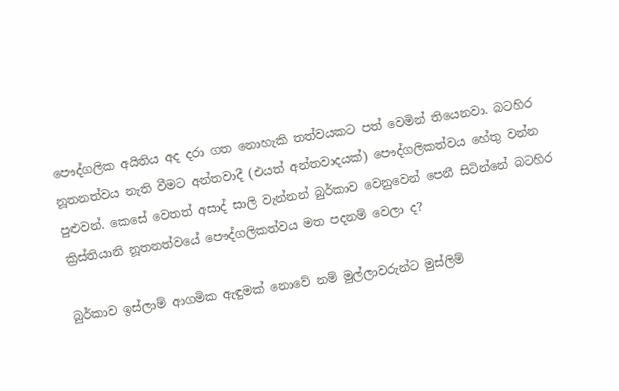පෞද්ගලික අයිතිය අද දරා ගත නොහැකි තත්වයකට පත් වෙමින් තියෙනවා. බටහිර නූතනත්වය නැති වීමට අන්තවාදී (එයත් අන්තවාදයක්) පෞද්ගලිකත්වය හේතු වන්න පුළුවන්. කෙසේ වෙතත් අසාද් සාලි වැන්නන් බුර්කාව වෙනුවෙන් පෙනී සිටින්නේ බටහිර ක්‍රිස්තියානි නූතනත්වයේ පෞද්ගලිකත්වය මත පදනම් වෙලා ද?

බුර්කාව ඉස්ලාම් ආගමික ඇඳුමක් නොවේ නම් මුල්ලාවරුන්ට මුස්ලිම්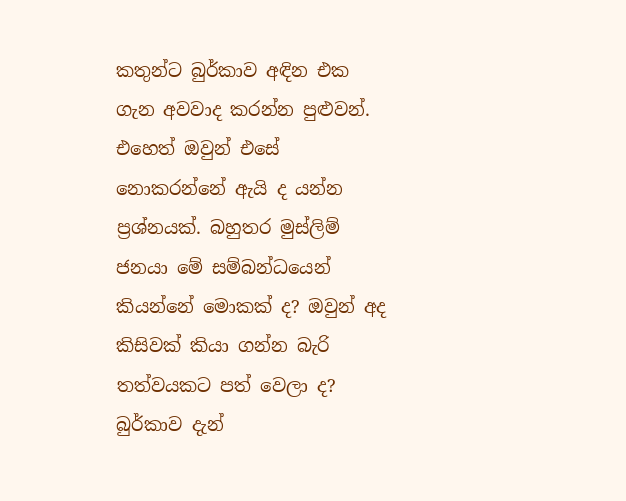කතුන්ට බුර්කාව අඳින එක ගැන අවවාද කරන්න පුළුවන්.  එහෙත් ඔවුන් එසේ නොකරන්නේ ඇයි ද යන්න ප්‍රශ්නයක්. බහුතර මුස්ලිම් ජනයා මේ සම්බන්ධයෙන් කියන්නේ මොකක් ද? ඔවුන් අද කිසිවක් කියා ගන්න බැරි තත්වයකට පත් වෙලා ද? බුර්කාව දැන්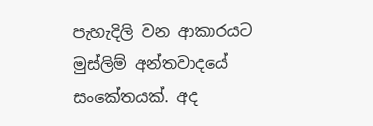පැහැදිලි වන ආකාරයට මුස්ලිම් අන්තවාදයේ සංකේතයක්. අද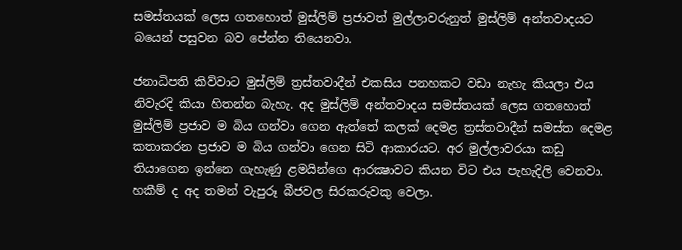සමස්තයක් ලෙස ගතහොත් මුස්ලිම් ප්‍රජාවත් මුල්ලාවරුනුත් මුස්ලිම් අන්තවාදයට බයෙන් පසුවන බව පේන්න තියෙනවා.

ජනාධිපති කිව්වාට මුස්ලිම් ත්‍රස්තවාදීන් එකසිය පනහකට වඩා නැහැ කියලා එය නිවැරදි කියා හිතන්න බැහැ. අද මුස්ලිම් අන්තවාදය සමස්තයක් ලෙස ගතහොත් මුස්ලිම් ප්‍රජාව ම බිය ගන්වා ගෙන ඇත්තේ කලක් දෙමළ ත්‍රස්තවාදීන් සමස්ත දෙමළ කතාකරන ප්‍රජාව ම බිය ගන්වා ගෙන සිටි ආකාරයට. අර මුල්ලාවරයා කඩු තියාගෙන ඉන්නෙ ගැහැණු ළමයින්ගෙ ආරක්‍ෂාවට කියන විට එය පැහැදිලි වෙනවා. හකීම් ද අද තමන් වැපුරූ බීජවල සිරකරුවකු වෙලා.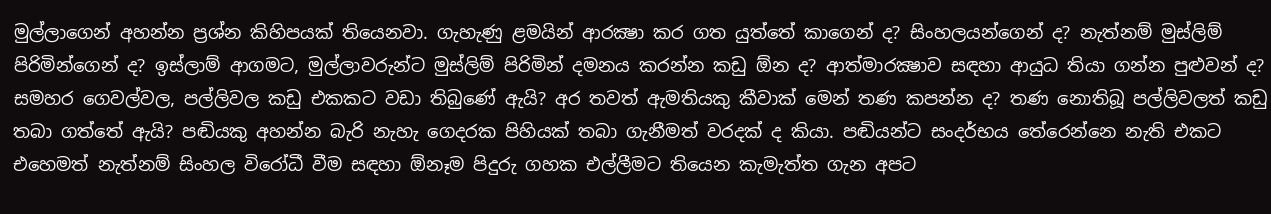මුල්ලාගෙන් අහන්න ප්‍රශ්න කිහිපයක් තියෙනවා. ගැහැණු ළමයින් ආරක්‍ෂා කර ගත යුත්තේ කාගෙන් ද? සිංහලයන්ගෙන් ද? නැත්නම් මුස්ලිම් පිරිමින්ගෙන් ද? ඉස්ලාම් ආගමට, මුල්ලාවරුන්ට මුස්ලිම් පිරිමින් දමනය කරන්න කඩු ඕන ද? ආත්මාරක්‍ෂාව සඳහා ආයුධ තියා ගන්න පුළුවන් ද? සමහර ගෙවල්වල, පල්ලිවල කඩු එකකට වඩා තිබුණේ ඇයි? අර තවත් ඇමතියකු කීවාක් මෙන් තණ කපන්න ද? තණ නොතිබූ පල්ලිවලත් කඩු තබා ගත්තේ ඇයි? පඬියකු අහන්න බැරි නැහැ ගෙදරක පිහියක් තබා ගැනීමත් වරදක් ද කියා. පඬියන්ට සංදර්භය තේරෙන්නෙ නැති එකට එහෙමත් නැත්නම් සිංහල විරෝධී වීම සඳහා ඕනෑම පිදුරු ගහක එල්ලීමට තියෙන කැමැත්ත ගැන අපට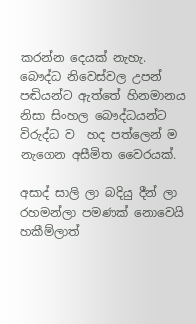කරන්න දෙයක් නැහැ. බෞද්ධ නිවෙස්වල උපන් පඬියන්ට ඇත්තේ හිනමානය නිසා සිංහල බෞද්ධයන්ට විරුද්ධ ව  හද පත්ලෙන් ම නැගෙන අසීමිත වෛරයක්.

අසාද් සාලි ලා බදියු දීන් ලා රහමන්ලා පමණක් නොවෙයි හකීම්ලාත්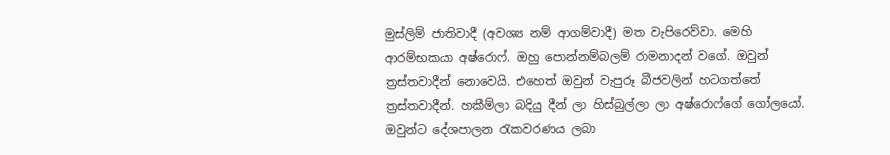මුස්ලිම් ජාතිවාදී (අවශ්‍ය නම් ආගම්වාදී) මත වැපිරෙව්වා. මෙහි ආරම්භකයා අෂ්රොෆ්. ඔහු පොන්නම්බලම් රාමනාදන් වගේ. ඔවුන් ත්‍රස්තවාදීන් නොවෙයි. එහෙත් ඔවුන් වැපුරූ බීජවලින් හටගත්තේ ත්‍රස්තවාදීන්. හකීම්ලා බදියු දීන් ලා හිස්බුල්ලා ලා අෂ්රොෆ්ගේ ගෝලයෝ. ඔවුන්ට දේශපාලන රැකවරණය ලබා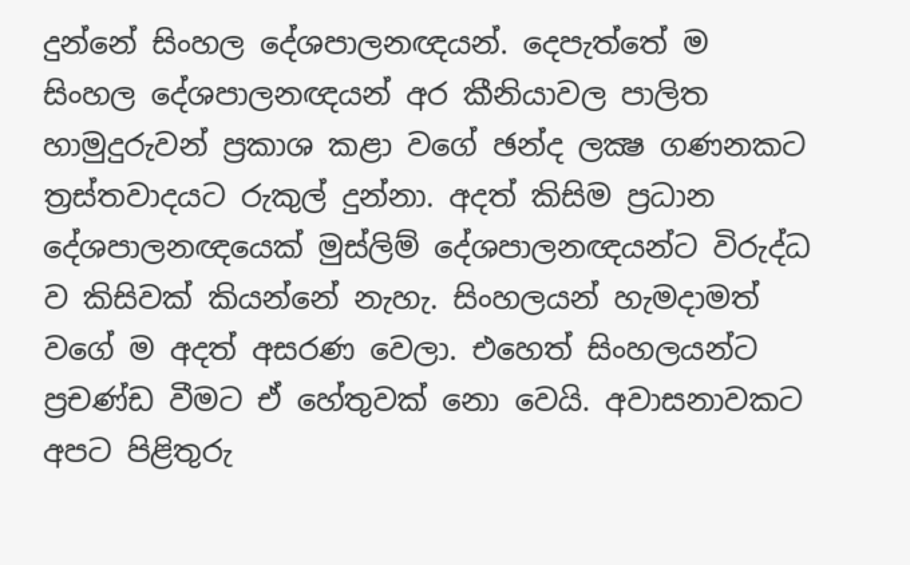දුන්නේ සිංහල දේශපාලනඥයන්. දෙපැත්තේ ම සිංහල දේශපාලනඥයන් අර කීනියාවල පාලිත හාමුදුරුවන් ප්‍රකාශ කළා වගේ ඡන්ද ලක්‍ෂ ගණනකට ත්‍රස්තවාදයට රුකුල් දුන්නා. අදත් කිසිම ප්‍රධාන දේශපාලනඥයෙක් මුස්ලිම් දේශපාලනඥයන්ට විරුද්ධ ව කිසිවක් කියන්නේ නැහැ. සිංහලයන් හැමදාමත් වගේ ම අදත් අසරණ වෙලා. එහෙත් සිංහලයන්ට ප්‍රචණ්ඩ වීමට ඒ හේතුවක් නො වෙයි. අවාසනාවකට අපට පිළිතුරු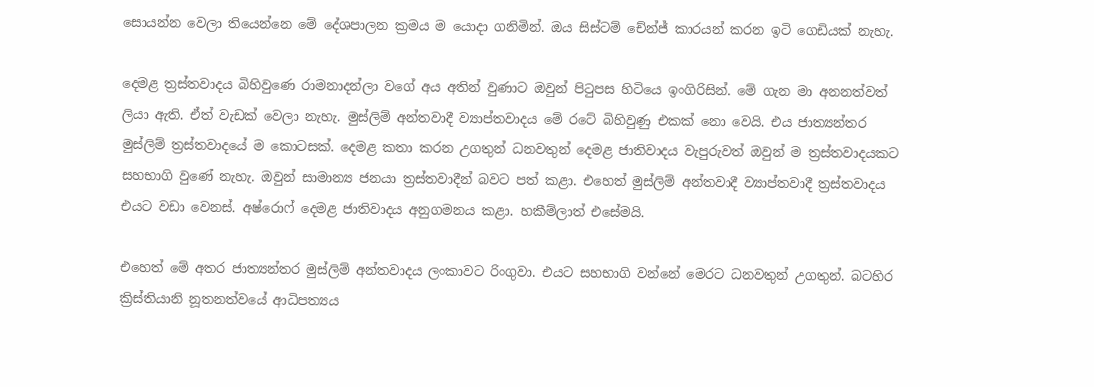සොයන්න වෙලා තියෙන්නෙ මේ දේශපාලන ක්‍රමය ම යොදා ගනිමින්. ඔය සිස්ටම් චේන්ජ් කාරයන් කරන ඉටි ගෙඩියක් නැහැ.

දෙමළ ත්‍රස්තවාදය බිහිවුණෙ රාමනාදන්ලා වගේ අය අතින් වුණාට ඔවුන් පිටුපස හිටියෙ ඉංගිරිසින්. මේ ගැන මා අනනත්වත් ලියා ඇති. ඒත් වැඩක් වෙලා නැහැ. මුස්ලිම් අන්තවාදී ව්‍යාප්තවාදය මේ රටේ බිහිවුණු එකක් නො වෙයි. එය ජාත්‍යන්තර මුස්ලිම් ත්‍රස්තවාදයේ ම කොටසක්. දෙමළ කතා කරන උගතුන් ධනවතුන් දෙමළ ජාතිවාදය වැපුරුවත් ඔවුන් ම ත්‍රස්තවාදයකට සහභාගි වුණේ නැහැ. ඔවුන් සාමාන්‍ය ජනයා ත්‍රස්තවාදීන් බවට පත් කළා. එහෙත් මුස්ලිම් අන්තවාදී ව්‍යාප්තවාදී ත්‍රස්තවාදය එයට වඩා වෙනස්. අෂ්රොෆ් දෙමළ ජාතිවාදය අනුගමනය කළා. හකීම්ලාත් එසේමයි.

එහෙත් මේ අතර ජාත්‍යන්තර මුස්ලිම් අන්තවාදය ලංකාවට රිංගුවා. එයට සහභාගි වන්නේ මෙරට ධනවතුන් උගතුන්. බටහිර ක්‍රිස්තියානි නූතනත්වයේ ආධිපත්‍යය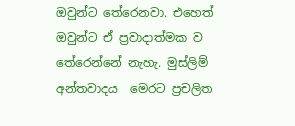ඔවුන්ට තේරෙනවා. එහෙත් ඔවුන්ට ඒ ප්‍රවාදාත්මක ව තේරෙන්නේ නැහැ. මුස්ලිම් අන්තවාදය  මෙරට ප්‍රචලිත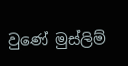වුණේ මුස්ලිම්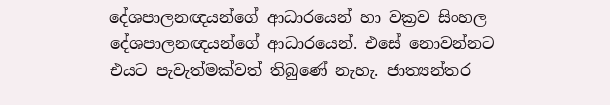දේශපාලනඥයන්ගේ ආධාරයෙන් හා වක්‍රව සිංහල දේශපාලනඥයන්ගේ ආධාරයෙන්. එසේ නොවන්නට එයට පැවැත්මක්වත් තිබුණේ නැහැ. ජාත්‍යන්තර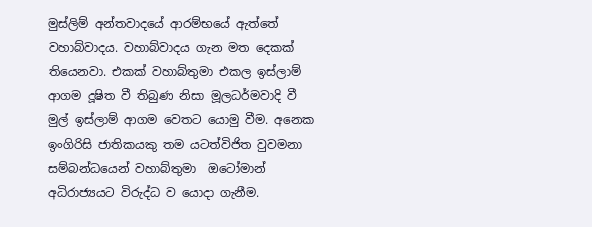මුස්ලිම් අන්තවාදයේ ආරම්භයේ ඇත්තේ වහාබ්වාදය. වහාබ්වාදය ගැන මත දෙකක් තියෙනවා. එකක් වහාබ්තුමා එකල ඉස්ලාම් ආගම දූෂිත වී තිබුණ නිසා මූලධර්මවාදි වී මුල් ඉස්ලාම් ආගම වෙතට යොමු වීම. අනෙක ඉංගිරිසි ජාතිකයකු තම යටත්විජිත වුවමනා සම්බන්ධයෙන් වහාබ්තුමා  ඔටෝමාන් අධිරාජ්‍යයට විරුද්ධ ව යොදා ගැනීම.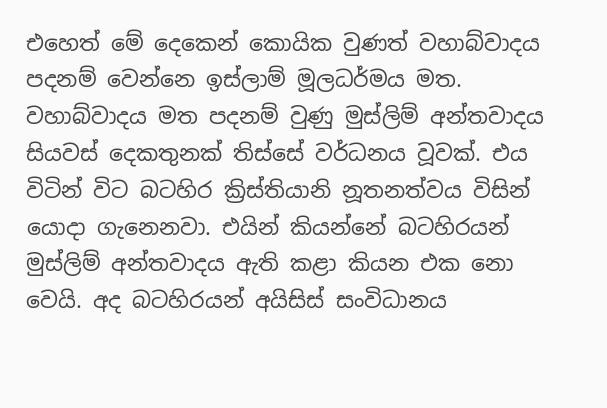එහෙත් මේ දෙකෙන් කොයික වුණත් වහාබ්වාදය පදනම් වෙන්නෙ ඉස්ලාම් මූලධර්මය මත. වහාබ්වාදය මත පදනම් වුණු මුස්ලිම් අන්තවාදය සියවස් දෙකතුනක් තිස්සේ වර්ධනය වූවක්. එය විටින් විට බටහිර ක්‍රිස්තියානි නූතනත්වය විසින් යොදා ගැනෙනවා. එයින් කියන්නේ බටහිරයන් මුස්ලිම් අන්තවාදය ඇති කළා කියන එක නො වෙයි. අද බටහිරයන් අයිසිස් සංවිධානය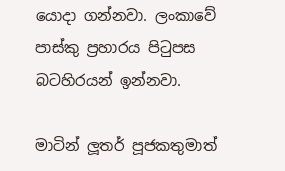යොදා ගන්නවා. ලංකාවේ පාස්කු ප්‍රහාරය පිටුපස බටහිරයන් ඉන්නවා.

මාටින් ලූතර් පූජකතුමාත්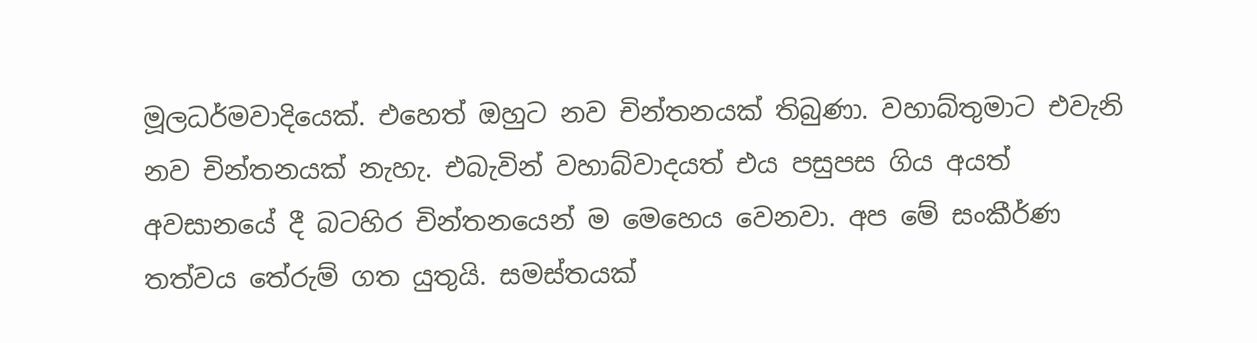මූලධර්මවාදියෙක්. එහෙත් ඔහුට නව චින්තනයක් තිබුණා. වහාබ්තුමාට එවැනි නව චින්තනයක් නැහැ. එබැවින් වහාබ්වාදයත් එය පසුපස ගිය අයත් අවසානයේ දී බටහිර චින්තනයෙන් ම මෙහෙය වෙනවා. අප මේ සංකීර්ණ තත්වය තේරුම් ගත යුතුයි. සමස්තයක්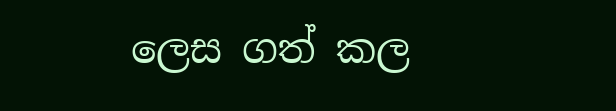ලෙස ගත් කල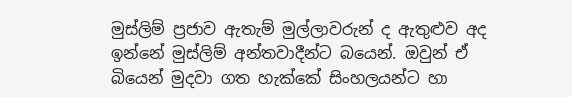මුස්ලිම් ප්‍රජාව ඇතැම් මුල්ලාවරුන් ද ඇතුළුව අද ඉන්නේ මුස්ලිම් අන්තවාදීන්ට බයෙන්. ඔවුන් ඒ බියෙන් මුදවා ගත හැක්කේ සිංහලයන්ට හා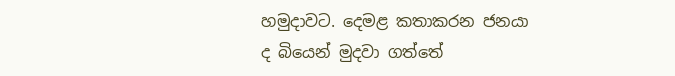හමුදාවට. දෙමළ කතාකරන ජනයා ද බියෙන් මුදවා ගත්තේ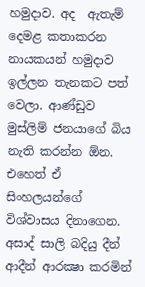හමුදාව. අද  ඇතැම් දෙමළ කතාකරන නායකයන් හමුදාව ඉල්ලන තැනකට පත් වෙලා. ආණ්ඩුව මුස්ලිම් ජනයාගේ බිය නැති කරන්න ඕන. එහෙත් ඒ සිංහලයන්ගේ විශ්වාසය දිනාගෙන. අසාද් සාලි බදියු දීන් ආදීන් ආරක්‍ෂා කරමින්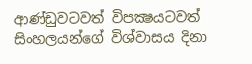ආණ්ඩුවටවත් විපක්‍ෂයටවත් සිංහලයන්ගේ විශ්වාසය දිනා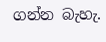ගන්න බැහැ.